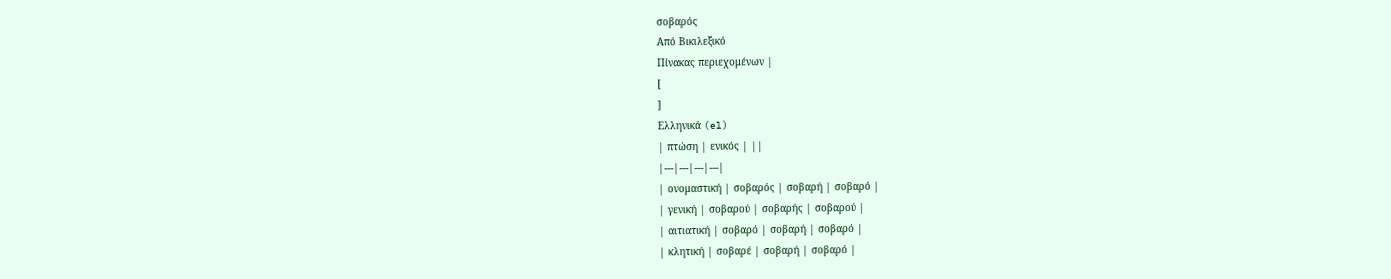σοβαρός
Από Βικιλεξικό
Πίνακας περιεχομένων |
[
]
Ελληνικά (el)
| πτώση | ενικός | ||
|---|---|---|---|
| ονομαστική | σοβαρός | σοβαρή | σοβαρό |
| γενική | σοβαρού | σοβαρής | σοβαρού |
| αιτιατική | σοβαρό | σοβαρή | σοβαρό |
| κλητική | σοβαρέ | σοβαρή | σοβαρό |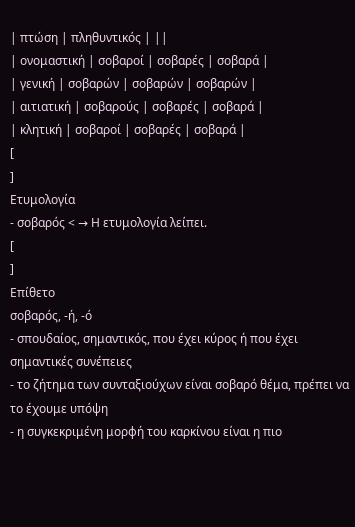| πτώση | πληθυντικός | ||
| ονομαστική | σοβαροί | σοβαρές | σοβαρά |
| γενική | σοβαρών | σοβαρών | σοβαρών |
| αιτιατική | σοβαρούς | σοβαρές | σοβαρά |
| κλητική | σοβαροί | σοβαρές | σοβαρά |
[
]
Ετυμολογία
- σοβαρός < → Η ετυμολογία λείπει.
[
]
Επίθετο
σοβαρός, -ή, -ό
- σπουδαίος, σημαντικός, που έχει κύρος ή που έχει σημαντικές συνέπειες
- το ζήτημα των συνταξιούχων είναι σοβαρό θέμα, πρέπει να το έχουμε υπόψη
- η συγκεκριμένη μορφή του καρκίνου είναι η πιο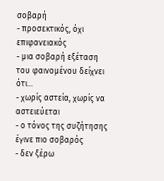σοβαρή
- προσεκτικός, όχι επιφανειακός
- μια σοβαρή εξέταση του φαινομένου δείχνει ότι...
- χωρίς αστεία, χωρίς να αστειεύεται
- ο τόνος της συζήτησης έγινε πιο σοβαρός
- δεν ξέρω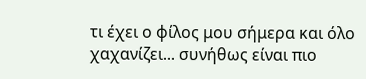τι έχει ο φίλος μου σήμερα και όλο χαχανίζει... συνήθως είναι πιο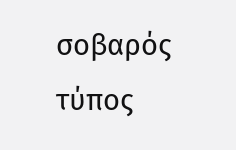σοβαρός τύπος